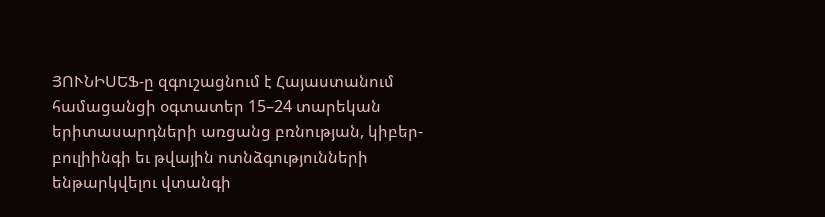ՅՈՒՆԻՍԵՖ-ը զգուշացնում է Հայաստանում համացանցի օգտատեր 15–24 տարեկան երիտասարդների առցանց բռնության, կիբեր-բուլիինգի եւ թվային ոտնձգությունների ենթարկվելու վտանգի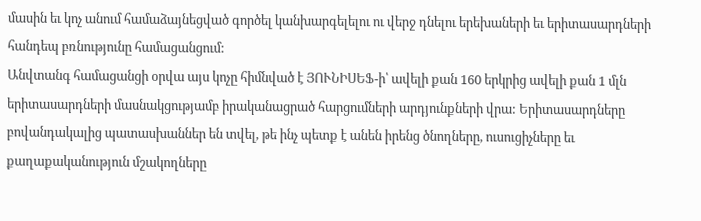մասին եւ կոչ անում համաձայնեցված գործել կանխարգելելու ու վերջ դնելու երեխաների եւ երիտասարդների հանդեպ բռնությունը համացանցում:
Անվտանգ համացանցի օրվա այս կոչը հիմնված է ՅՈՒՆԻՍԵՖ-ի՝ ավելի քան 160 երկրից ավելի քան 1 մլն երիտասարդների մասնակցությամբ իրականացրած հարցումների արդյունքների վրա: Երիտասարդները բովանդակալից պատասխաններ են տվել, թե ինչ պետք է անեն իրենց ծնողները, ուսուցիչները եւ քաղաքականություն մշակողները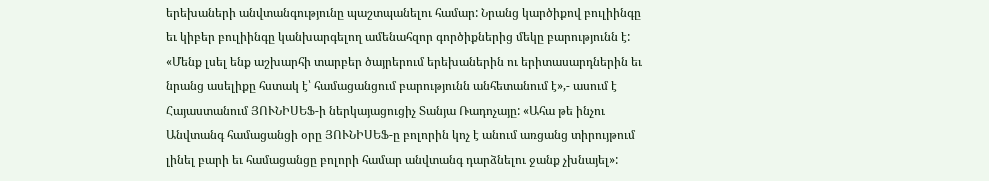երեխաների անվտանգությունը պաշտպանելու համար: Նրանց կարծիքով բուլիինգը եւ կիբեր բուլիինգը կանխարգելող ամենահզոր գործիքներից մեկը բարությունն է:
«Մենք լսել ենք աշխարհի տարբեր ծայրերում երեխաներին ու երիտասարդներին եւ նրանց ասելիքը հստակ է՝ համացանցում բարությունն անհետանում է»,- ասում է Հայաստանում ՅՈՒՆԻՍԵՖ-ի ներկայացուցիչ Տանյա Ռադոչայը: «Ահա թե ինչու Անվտանգ համացանցի օրը ՅՈՒՆԻՍԵՖ-ը բոլորին կոչ է անում առցանց տիրույթում լինել բարի եւ համացանցը բոլորի համար անվտանգ դարձնելու ջանք չխնայել»: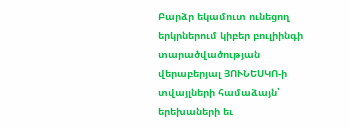Բարձր եկամուտ ունեցող երկրներում կիբեր բուլիինգի տարածվածության վերաբերյալ ՅՈՒՆԵՍԿՈ-ի տվայլների համաձայն՝ երեխաների եւ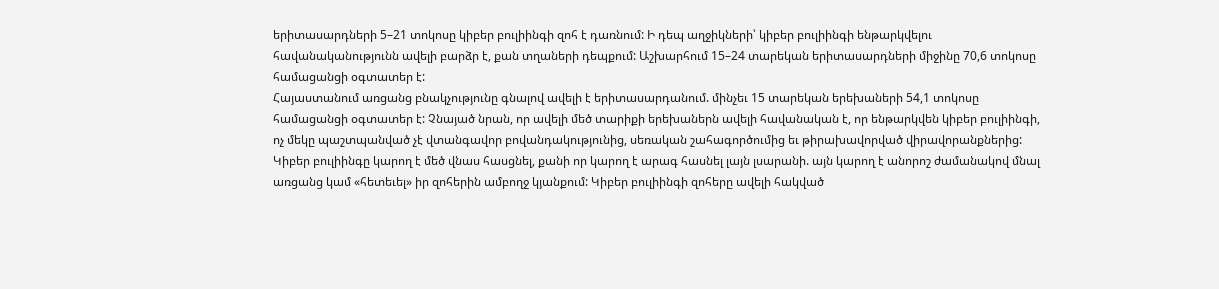երիտասարդների 5–21 տոկոսը կիբեր բուլիինգի զոհ է դառնում: Ի դեպ աղջիկների՝ կիբեր բուլիինգի ենթարկվելու հավանականությունն ավելի բարձր է, քան տղաների դեպքում: Աշխարհում 15–24 տարեկան երիտասարդների միջինը 70,6 տոկոսը համացանցի օգտատեր է:
Հայաստանում առցանց բնակչությունը գնալով ավելի է երիտասարդանում. մինչեւ 15 տարեկան երեխաների 54,1 տոկոսը համացանցի օգտատեր է: Չնայած նրան, որ ավելի մեծ տարիքի երեխաներն ավելի հավանական է, որ ենթարկվեն կիբեր բուլիինգի, ոչ մեկը պաշտպանված չէ վտանգավոր բովանդակությունից, սեռական շահագործումից եւ թիրախավորված վիրավորանքներից:
Կիբեր բուլիինգը կարող է մեծ վնաս հասցնել, քանի որ կարող է արագ հասնել լայն լսարանի. այն կարող է անորոշ ժամանակով մնալ առցանց կամ «հետեւել» իր զոհերին ամբողջ կյանքում: Կիբեր բուլիինգի զոհերը ավելի հակված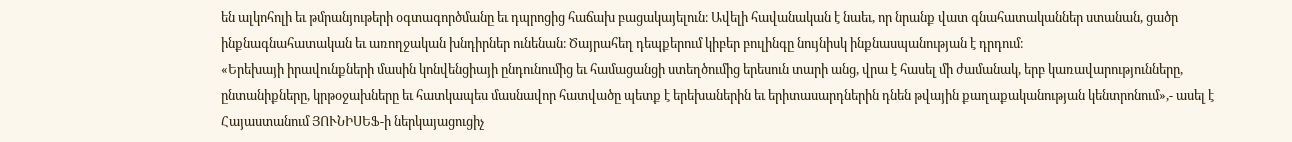են ալկոհոլի եւ թմրանյութերի օգտագործմանը եւ դպրոցից հաճախ բացակայելուն։ Ավելի հավանական է նաեւ, որ նրանք վատ գնահատականներ ստանան, ցածր ինքնագնահատական եւ առողջական խնդիրներ ունենան։ Ծայրահեղ դեպքերում կիբեր բուլինգը նույնիսկ ինքնասպանության է դրդում։
«Երեխայի իրավունքների մասին կոնվենցիայի ընդունումից եւ համացանցի ստեղծումից երեսուն տարի անց, վրա է հասել մի ժամանակ, երբ կառավարությունները, ընտանիքները, կրթօջախները եւ հատկապես մասնավոր հատվածը պետք է երեխաներին եւ երիտասարդներին դնեն թվային քաղաքականության կենտրոնում»,- ասել է Հայաստանում ՅՈՒՆԻՍԵՖ-ի ներկայացուցիչ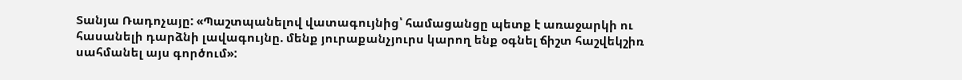Տանյա Ռադոչայը: «Պաշտպանելով վատագույնից՝ համացանցը պետք է առաջարկի ու հասանելի դարձնի լավագույնը. մենք յուրաքանչյուրս կարող ենք օգնել ճիշտ հաշվեկշիռ սահմանել այս գործում»: